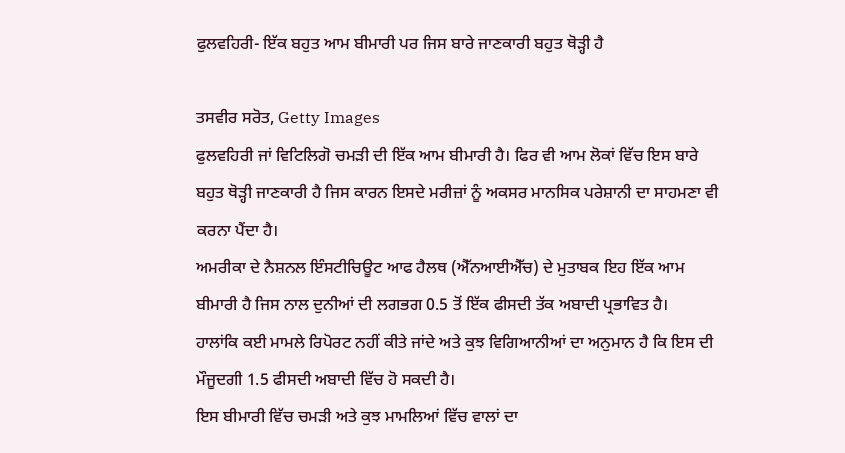ਫੁਲਵਹਿਰੀ- ਇੱਕ ਬਹੁਤ ਆਮ ਬੀਮਾਰੀ ਪਰ ਜਿਸ ਬਾਰੇ ਜਾਣਕਾਰੀ ਬਹੁਤ ਥੋੜ੍ਹੀ ਹੈ

ਤਸਵੀਰ ਸਰੋਤ, Getty Images
ਫੁਲਵਹਿਰੀ ਜਾਂ ਵਿਟਿਲਿਗੋ ਚਮੜੀ ਦੀ ਇੱਕ ਆਮ ਬੀਮਾਰੀ ਹੈ। ਫਿਰ ਵੀ ਆਮ ਲੋਕਾਂ ਵਿੱਚ ਇਸ ਬਾਰੇ ਬਹੁਤ ਥੋੜ੍ਹੀ ਜਾਣਕਾਰੀ ਹੈ ਜਿਸ ਕਾਰਨ ਇਸਦੇ ਮਰੀਜ਼ਾਂ ਨੂੰ ਅਕਸਰ ਮਾਨਸਿਕ ਪਰੇਸ਼ਾਨੀ ਦਾ ਸਾਹਮਣਾ ਵੀ ਕਰਨਾ ਪੈਂਦਾ ਹੈ।
ਅਮਰੀਕਾ ਦੇ ਨੈਸ਼ਨਲ ਇੰਸਟੀਚਿਊਟ ਆਫ ਹੈਲਥ (ਐੱਨਆਈਐੱਚ) ਦੇ ਮੁਤਾਬਕ ਇਹ ਇੱਕ ਆਮ ਬੀਮਾਰੀ ਹੈ ਜਿਸ ਨਾਲ ਦੁਨੀਆਂ ਦੀ ਲਗਭਗ 0.5 ਤੋਂ ਇੱਕ ਫੀਸਦੀ ਤੱਕ ਅਬਾਦੀ ਪ੍ਰਭਾਵਿਤ ਹੈ।
ਹਾਲਾਂਕਿ ਕਈ ਮਾਮਲੇ ਰਿਪੋਰਟ ਨਹੀਂ ਕੀਤੇ ਜਾਂਦੇ ਅਤੇ ਕੁਝ ਵਿਗਿਆਨੀਆਂ ਦਾ ਅਨੁਮਾਨ ਹੈ ਕਿ ਇਸ ਦੀ ਮੌਜੂਦਗੀ 1.5 ਫੀਸਦੀ ਅਬਾਦੀ ਵਿੱਚ ਹੋ ਸਕਦੀ ਹੈ।
ਇਸ ਬੀਮਾਰੀ ਵਿੱਚ ਚਮੜੀ ਅਤੇ ਕੁਝ ਮਾਮਲਿਆਂ ਵਿੱਚ ਵਾਲਾਂ ਦਾ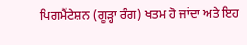ਪਿਗਮੈਂਟੇਸ਼ਨ (ਗੂੜ੍ਹਾ ਰੰਗ) ਖਤਮ ਹੋ ਜਾਂਦਾ ਅਤੇ ਇਹ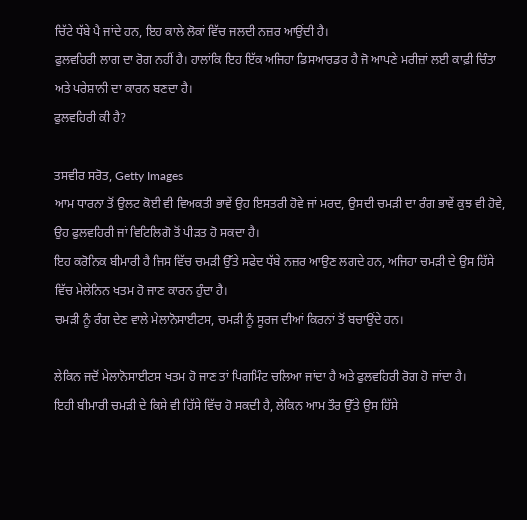ਚਿੱਟੇ ਧੱਬੇ ਪੈ ਜਾਂਦੇ ਹਨ, ਇਹ ਕਾਲੇ ਲੋਕਾਂ ਵਿੱਚ ਜਲਦੀ ਨਜ਼ਰ ਆਉਂਦੀ ਹੈ।
ਫੁਲਵਹਿਰੀ ਲਾਗ ਦਾ ਰੋਗ ਨਹੀਂ ਹੈ। ਹਾਲਾਂਕਿ ਇਹ ਇੱਕ ਅਜਿਹਾ ਡਿਸਆਰਡਰ ਹੈ ਜੋ ਆਪਣੇ ਮਰੀਜ਼ਾਂ ਲਈ ਕਾਫ਼ੀ ਚਿੰਤਾ ਅਤੇ ਪਰੇਸ਼ਾਨੀ ਦਾ ਕਾਰਨ ਬਣਦਾ ਹੈ।
ਫੁਲਵਹਿਰੀ ਕੀ ਹੈ?

ਤਸਵੀਰ ਸਰੋਤ, Getty Images
ਆਮ ਧਾਰਨਾ ਤੋਂ ਉਲਟ ਕੋਈ ਵੀ ਵਿਅਕਤੀ ਭਾਵੇਂ ਉਹ ਇਸਤਰੀ ਹੋਵੇ ਜਾਂ ਮਰਦ, ਉਸਦੀ ਚਮੜੀ ਦਾ ਰੰਗ ਭਾਵੇਂ ਕੁਝ ਵੀ ਹੋਵੇ, ਉਹ ਫੁਲਵਹਿਰੀ ਜਾਂ ਵਿਟਿਲਿਗੋ ਤੋਂ ਪੀੜਤ ਹੋ ਸਕਦਾ ਹੈ।
ਇਹ ਕਰੋਨਿਕ ਬੀਮਾਰੀ ਹੈ ਜਿਸ ਵਿੱਚ ਚਮੜੀ ਉੱਤੇ ਸਫੇਦ ਧੱਬੇ ਨਜ਼ਰ ਆਉਣ ਲਗਦੇ ਹਨ, ਅਜਿਹਾ ਚਮੜੀ ਦੇ ਉਸ ਹਿੱਸੇ ਵਿੱਚ ਮੇਲੇਨਿਨ ਖਤਮ ਹੋ ਜਾਣ ਕਾਰਨ ਹੁੰਦਾ ਹੈ।
ਚਮੜੀ ਨੂੰ ਰੰਗ ਦੇਣ ਵਾਲੇ ਮੇਲਾਨੋਸਾਈਟਸ, ਚਮੜੀ ਨੂੰ ਸੂਰਜ ਦੀਆਂ ਕਿਰਨਾਂ ਤੋਂ ਬਚਾਉਂਦੇ ਹਨ।

ਲੇਕਿਨ ਜਦੋਂ ਮੇਲਾਨੋਸਾਈਟਸ ਖਤਮ ਹੋ ਜਾਣ ਤਾਂ ਪਿਗਮਿੰਟ ਚਲਿਆ ਜਾਂਦਾ ਹੈ ਅਤੇ ਫੁਲਵਹਿਰੀ ਰੋਗ ਹੋ ਜਾਂਦਾ ਹੈ।
ਇਹੀ ਬੀਮਾਰੀ ਚਮੜੀ ਦੇ ਕਿਸੇ ਵੀ ਹਿੱਸੇ ਵਿੱਚ ਹੋ ਸਕਦੀ ਹੈ, ਲੇਕਿਨ ਆਮ ਤੌਰ ਉੱਤੇ ਉਸ ਹਿੱਸੇ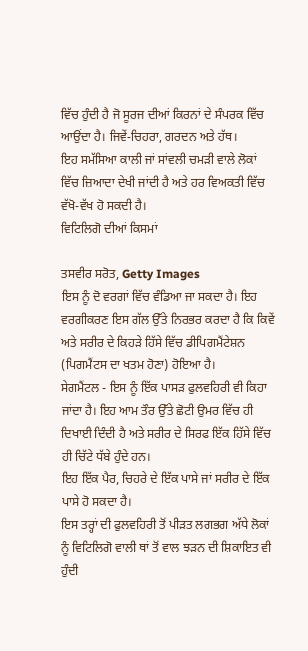ਵਿੱਚ ਹੁੰਦੀ ਹੈ ਜੋ ਸੂਰਜ ਦੀਆਂ ਕਿਰਨਾਂ ਦੇ ਸੰਪਰਕ ਵਿੱਚ ਆਉਂਦਾ ਹੈ। ਜਿਵੇਂ-ਚਿਹਰਾ, ਗਰਦਨ ਅਤੇ ਹੱਥ।
ਇਹ ਸਮੱਸਿਆ ਕਾਲੀ ਜਾਂ ਸਾਂਵਲੀ ਚਮੜੀ ਵਾਲੇ ਲੋਕਾਂ ਵਿੱਚ ਜ਼ਿਆਦਾ ਦੇਖੀ ਜਾਂਦੀ ਹੈ ਅਤੇ ਹਰ ਵਿਅਕਤੀ ਵਿੱਚ ਵੱਖੋ-ਵੱਖ ਹੋ ਸਕਦੀ ਹੈ।
ਵਿਟਿਲਿਗੋ ਦੀਆਂ ਕਿਸਮਾਂ

ਤਸਵੀਰ ਸਰੋਤ, Getty Images
ਇਸ ਨੂੰ ਦੋ ਵਰਗਾਂ ਵਿੱਚ ਵੰਡਿਆ ਜਾ ਸਕਦਾ ਹੈ। ਇਹ ਵਰਗੀਕਰਣ ਇਸ ਗੱਲ ਉੱਤੇ ਨਿਰਭਰ ਕਰਦਾ ਹੈ ਕਿ ਕਿਵੇਂ ਅਤੇ ਸਰੀਰ ਦੇ ਕਿਹੜੇ ਹਿੱਸੇ ਵਿੱਚ ਡੀਪਿਗਮੈਂਟੇਸ਼ਨ (ਪਿਗਮੈਂਟਸ ਦਾ ਖਤਮ ਹੋਣਾ) ਹੋਇਆ ਹੈ।
ਸੇਗਮੈਂਟਲ - ਇਸ ਨੂੰ ਇੱਕ ਪਾਸੜ ਫੁਲਵਹਿਰੀ ਵੀ ਕਿਹਾ ਜਾਂਦਾ ਹੈ। ਇਹ ਆਮ ਤੌਰ ਉੱਤੇ ਛੋਟੀ ਉਮਰ ਵਿੱਚ ਹੀ ਦਿਖਾਈ ਦਿੰਦੀ ਹੈ ਅਤੇ ਸਰੀਰ ਦੇ ਸਿਰਫ ਇੱਕ ਹਿੱਸੇ ਵਿੱਚ ਹੀ ਚਿੱਟੇ ਧੱਬੇ ਹੁੰਦੇ ਹਨ।
ਇਹ ਇੱਕ ਪੈਰ, ਚਿਹਰੇ ਦੇ ਇੱਕ ਪਾਸੇ ਜਾਂ ਸਰੀਰ ਦੇ ਇੱਕ ਪਾਸੇ ਹੋ ਸਕਦਾ ਹੈ।
ਇਸ ਤਰ੍ਹਾਂ ਦੀ ਫੁਲਵਹਿਰੀ ਤੋਂ ਪੀੜਤ ਲਗਭਗ ਅੱਧੇ ਲੋਕਾਂ ਨੂੰ ਵਿਟਿਲਿਗੋ ਵਾਲੀ ਥਾਂ ਤੋਂ ਵਾਲ ਝੜਨ ਦੀ ਸ਼ਿਕਾਇਤ ਵੀ ਹੁੰਦੀ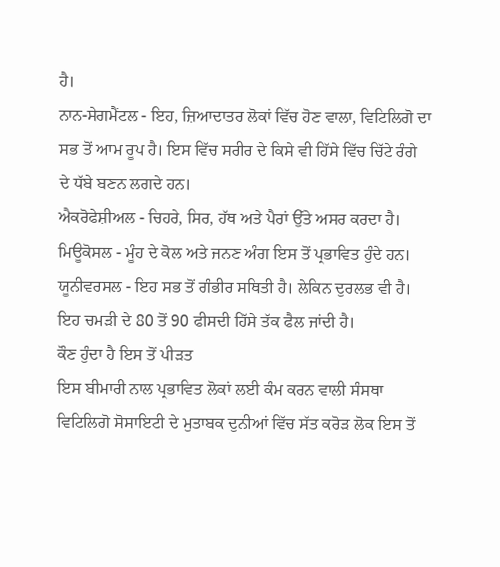ਹੈ।
ਨਾਨ-ਸੇਗਮੈਂਟਲ - ਇਹ, ਜ਼ਿਆਦਾਤਰ ਲੋਕਾਂ ਵਿੱਚ ਹੋਣ ਵਾਲਾ, ਵਿਟਿਲਿਗੋ ਦਾ ਸਭ ਤੋਂ ਆਮ ਰੂਪ ਹੈ। ਇਸ ਵਿੱਚ ਸਰੀਰ ਦੇ ਕਿਸੇ ਵੀ ਹਿੱਸੇ ਵਿੱਚ ਚਿੱਟੇ ਰੰਗੇ ਦੇ ਧੱਬੇ ਬਣਨ ਲਗਦੇ ਹਨ।
ਐਕਰੋਫੇਸ਼ੀਅਲ - ਚਿਹਰੇ, ਸਿਰ, ਹੱਥ ਅਤੇ ਪੈਰਾਂ ਉੱਤੇ ਅਸਰ ਕਰਦਾ ਹੈ।
ਮਿਊਕੋਸਲ - ਮੂੰਹ ਦੇ ਕੋਲ ਅਤੇ ਜਨਣ ਅੰਗ ਇਸ ਤੋਂ ਪ੍ਰਭਾਵਿਤ ਹੁੰਦੇ ਹਨ।
ਯੂਨੀਵਰਸਲ - ਇਹ ਸਭ ਤੋਂ ਗੰਭੀਰ ਸਥਿਤੀ ਹੈ। ਲੇਕਿਨ ਦੁਰਲਭ ਵੀ ਹੈ। ਇਹ ਚਮੜੀ ਦੇ 80 ਤੋਂ 90 ਫੀਸਦੀ ਹਿੱਸੇ ਤੱਕ ਫੈਲ ਜਾਂਦੀ ਹੈ।
ਕੌਣ ਹੁੰਦਾ ਹੈ ਇਸ ਤੋਂ ਪੀੜਤ
ਇਸ ਬੀਮਾਰੀ ਨਾਲ ਪ੍ਰਭਾਵਿਤ ਲੋਕਾਂ ਲਈ ਕੰਮ ਕਰਨ ਵਾਲੀ ਸੰਸਥਾ ਵਿਟਿਲਿਗੋ ਸੋਸਾਇਟੀ ਦੇ ਮੁਤਾਬਕ ਦੁਨੀਆਂ ਵਿੱਚ ਸੱਤ ਕਰੋੜ ਲੋਕ ਇਸ ਤੋਂ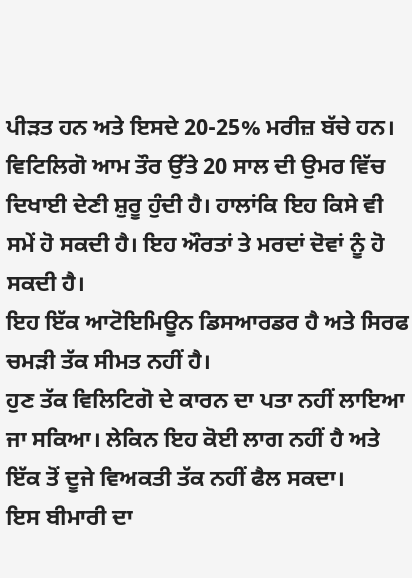ਪੀੜਤ ਹਨ ਅਤੇ ਇਸਦੇ 20-25% ਮਰੀਜ਼ ਬੱਚੇ ਹਨ।
ਵਿਟਿਲਿਗੋ ਆਮ ਤੌਰ ਉੱਤੇ 20 ਸਾਲ ਦੀ ਉਮਰ ਵਿੱਚ ਦਿਖਾਈ ਦੇਣੀ ਸ਼ੁਰੂ ਹੁੰਦੀ ਹੈ। ਹਾਲਾਂਕਿ ਇਹ ਕਿਸੇ ਵੀ ਸਮੇਂ ਹੋ ਸਕਦੀ ਹੈ। ਇਹ ਔਰਤਾਂ ਤੇ ਮਰਦਾਂ ਦੋਵਾਂ ਨੂੰ ਹੋ ਸਕਦੀ ਹੈ।
ਇਹ ਇੱਕ ਆਟੋਇਮਿਊਨ ਡਿਸਆਰਡਰ ਹੈ ਅਤੇ ਸਿਰਫ ਚਮੜੀ ਤੱਕ ਸੀਮਤ ਨਹੀਂ ਹੈ।
ਹੁਣ ਤੱਕ ਵਿਲਿਟਿਗੋ ਦੇ ਕਾਰਨ ਦਾ ਪਤਾ ਨਹੀਂ ਲਾਇਆ ਜਾ ਸਕਿਆ। ਲੇਕਿਨ ਇਹ ਕੋਈ ਲਾਗ ਨਹੀਂ ਹੈ ਅਤੇ ਇੱਕ ਤੋਂ ਦੂਜੇ ਵਿਅਕਤੀ ਤੱਕ ਨਹੀਂ ਫੈਲ ਸਕਦਾ।
ਇਸ ਬੀਮਾਰੀ ਦਾ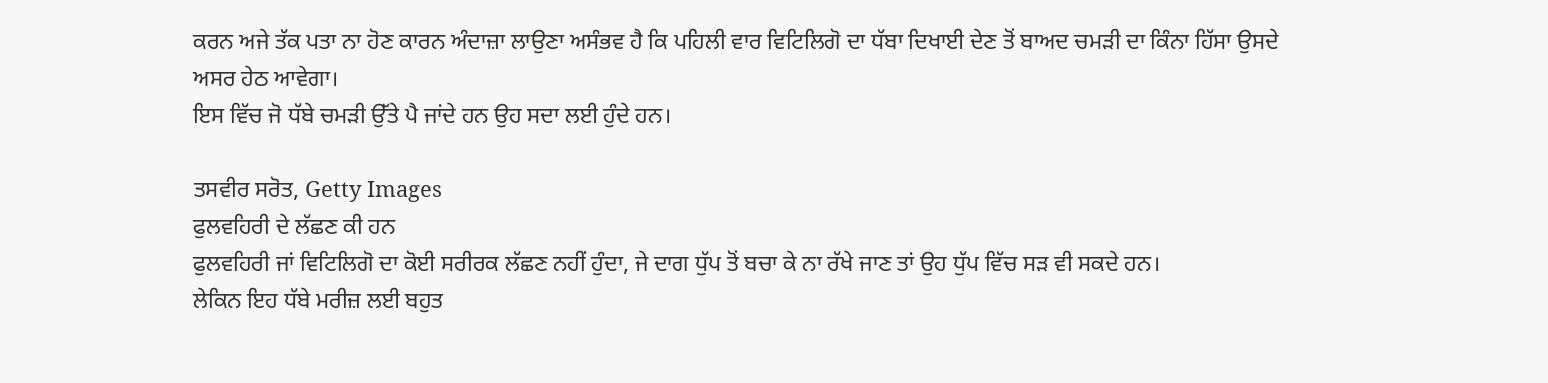ਕਰਨ ਅਜੇ ਤੱਕ ਪਤਾ ਨਾ ਹੋਣ ਕਾਰਨ ਅੰਦਾਜ਼ਾ ਲਾਉਣਾ ਅਸੰਭਵ ਹੈ ਕਿ ਪਹਿਲੀ ਵਾਰ ਵਿਟਿਲਿਗੋ ਦਾ ਧੱਬਾ ਦਿਖਾਈ ਦੇਣ ਤੋਂ ਬਾਅਦ ਚਮੜੀ ਦਾ ਕਿੰਨਾ ਹਿੱਸਾ ਉਸਦੇ ਅਸਰ ਹੇਠ ਆਵੇਗਾ।
ਇਸ ਵਿੱਚ ਜੋ ਧੱਬੇ ਚਮੜੀ ਉੱਤੇ ਪੈ ਜਾਂਦੇ ਹਨ ਉਹ ਸਦਾ ਲਈ ਹੁੰਦੇ ਹਨ।

ਤਸਵੀਰ ਸਰੋਤ, Getty Images
ਫੁਲਵਹਿਰੀ ਦੇ ਲੱਛਣ ਕੀ ਹਨ
ਫੁਲਵਹਿਰੀ ਜਾਂ ਵਿਟਿਲਿਗੋ ਦਾ ਕੋਈ ਸਰੀਰਕ ਲੱਛਣ ਨਹੀਂ ਹੁੰਦਾ, ਜੇ ਦਾਗ ਧੁੱਪ ਤੋਂ ਬਚਾ ਕੇ ਨਾ ਰੱਖੇ ਜਾਣ ਤਾਂ ਉਹ ਧੁੱਪ ਵਿੱਚ ਸੜ ਵੀ ਸਕਦੇ ਹਨ।
ਲੇਕਿਨ ਇਹ ਧੱਬੇ ਮਰੀਜ਼ ਲਈ ਬਹੁਤ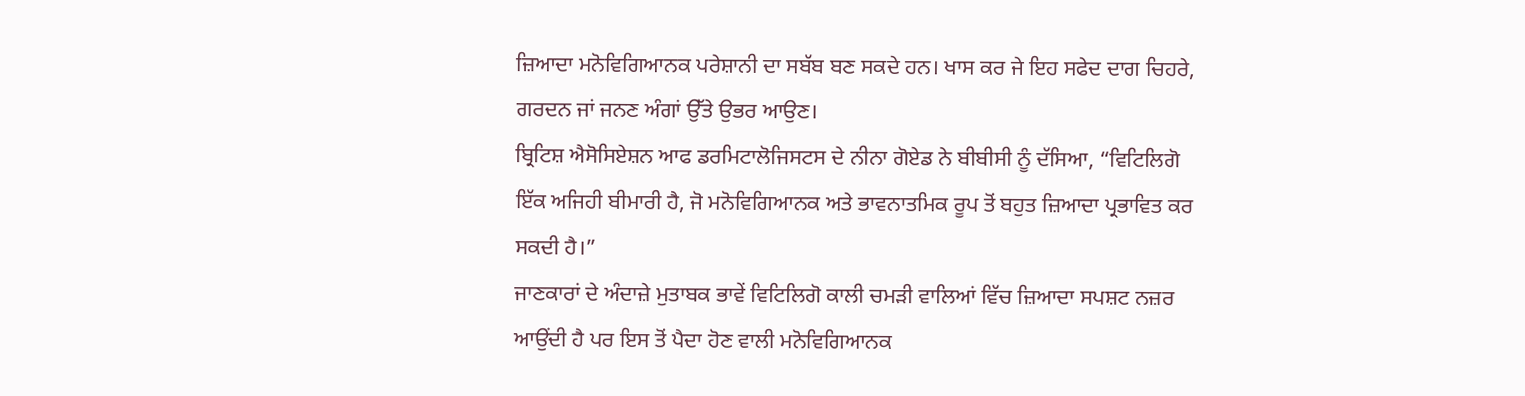ਜ਼ਿਆਦਾ ਮਨੋਵਿਗਿਆਨਕ ਪਰੇਸ਼ਾਨੀ ਦਾ ਸਬੱਬ ਬਣ ਸਕਦੇ ਹਨ। ਖਾਸ ਕਰ ਜੇ ਇਹ ਸਫੇਦ ਦਾਗ ਚਿਹਰੇ, ਗਰਦਨ ਜਾਂ ਜਨਣ ਅੰਗਾਂ ਉੱਤੇ ਉਭਰ ਆਉਣ।
ਬ੍ਰਿਟਿਸ਼ ਐਸੋਸਿਏਸ਼ਨ ਆਫ ਡਰਮਿਟਾਲੋਜਿਸਟਸ ਦੇ ਨੀਨਾ ਗੋਏਡ ਨੇ ਬੀਬੀਸੀ ਨੂੰ ਦੱਸਿਆ, “ਵਿਟਿਲਿਗੋ ਇੱਕ ਅਜਿਹੀ ਬੀਮਾਰੀ ਹੈ, ਜੋ ਮਨੋਵਿਗਿਆਨਕ ਅਤੇ ਭਾਵਨਾਤਮਿਕ ਰੂਪ ਤੋਂ ਬਹੁਤ ਜ਼ਿਆਦਾ ਪ੍ਰਭਾਵਿਤ ਕਰ ਸਕਦੀ ਹੈ।”
ਜਾਣਕਾਰਾਂ ਦੇ ਅੰਦਾਜ਼ੇ ਮੁਤਾਬਕ ਭਾਵੇਂ ਵਿਟਿਲਿਗੋ ਕਾਲੀ ਚਮੜੀ ਵਾਲਿਆਂ ਵਿੱਚ ਜ਼ਿਆਦਾ ਸਪਸ਼ਟ ਨਜ਼ਰ ਆਉਂਦੀ ਹੈ ਪਰ ਇਸ ਤੋਂ ਪੈਦਾ ਹੋਣ ਵਾਲੀ ਮਨੋਵਿਗਿਆਨਕ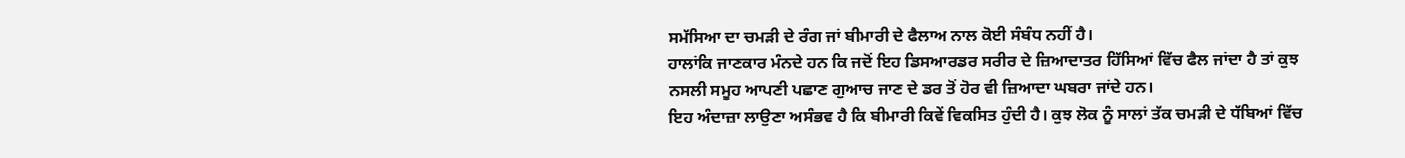ਸਮੱਸਿਆ ਦਾ ਚਮੜੀ ਦੇ ਰੰਗ ਜਾਂ ਬੀਮਾਰੀ ਦੇ ਫੈਲਾਅ ਨਾਲ ਕੋਈ ਸੰਬੰਧ ਨਹੀਂ ਹੈ।
ਹਾਲਾਂਕਿ ਜਾਣਕਾਰ ਮੰਨਦੇ ਹਨ ਕਿ ਜਦੋਂ ਇਹ ਡਿਸਆਰਡਰ ਸਰੀਰ ਦੇ ਜ਼ਿਆਦਾਤਰ ਹਿੱਸਿਆਂ ਵਿੱਚ ਫੈਲ ਜਾਂਦਾ ਹੈ ਤਾਂ ਕੁਝ ਨਸਲੀ ਸਮੂਹ ਆਪਣੀ ਪਛਾਣ ਗੁਆਚ ਜਾਣ ਦੇ ਡਰ ਤੋਂ ਹੋਰ ਵੀ ਜ਼ਿਆਦਾ ਘਬਰਾ ਜਾਂਦੇ ਹਨ।
ਇਹ ਅੰਦਾਜ਼ਾ ਲਾਉਣਾ ਅਸੰਭਵ ਹੈ ਕਿ ਬੀਮਾਰੀ ਕਿਵੇਂ ਵਿਕਸਿਤ ਹੁੰਦੀ ਹੈ। ਕੁਝ ਲੋਕ ਨੂੰ ਸਾਲਾਂ ਤੱਕ ਚਮੜੀ ਦੇ ਧੱਬਿਆਂ ਵਿੱਚ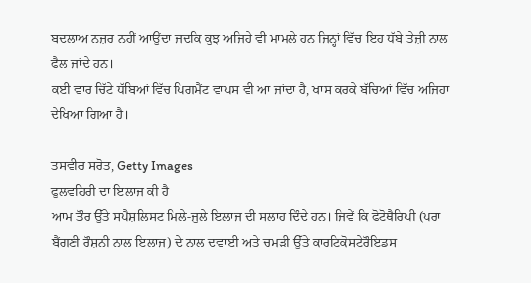ਬਦਲਾਅ ਨਜ਼ਰ ਨਹੀਂ ਆਉਂਦਾ ਜਦਕਿ ਕੁਝ ਅਜਿਹੇ ਵੀ ਮਾਮਲੇ ਹਨ ਜਿਨ੍ਹਾਂ ਵਿੱਚ ਇਹ ਧੱਬੇ ਤੇਜ਼ੀ ਨਾਲ ਫੈਲ ਜਾਂਦੇ ਹਨ।
ਕਈ ਵਾਰ ਚਿੱਟੇ ਧੱਬਿਆਂ ਵਿੱਚ ਪਿਗਮੈਂਟ ਵਾਪਸ ਵੀ ਆ ਜਾਂਦਾ ਹੈ, ਖਾਸ ਕਰਕੇ ਬੱਚਿਆਂ ਵਿੱਚ ਅਜਿਹਾ ਦੇਖਿਆ ਗਿਆ ਹੈ।

ਤਸਵੀਰ ਸਰੋਤ, Getty Images
ਫੁਲਵਹਿਰੀ ਦਾ ਇਲਾਜ ਕੀ ਹੈ
ਆਮ ਤੌਰ ਉੱਤੇ ਸਪੈਸ਼ਲਿਸਟ ਮਿਲੇ-ਜੁਲੇ ਇਲਾਜ ਦੀ ਸਲਾਹ ਦਿੰਦੇ ਹਨ। ਜਿਵੇਂ ਕਿ ਫੋਟੋਥੈਰਿਪੀ (ਪਰਾ ਬੈਂਗਣੀ ਰੌਸ਼ਨੀ ਨਾਲ ਇਲਾਜ) ਦੇ ਨਾਲ ਦਵਾਈ ਅਤੇ ਚਮੜੀ ਉੱਤੇ ਕਾਰਟਿਕੋਸਟੇਰੌਇਡਸ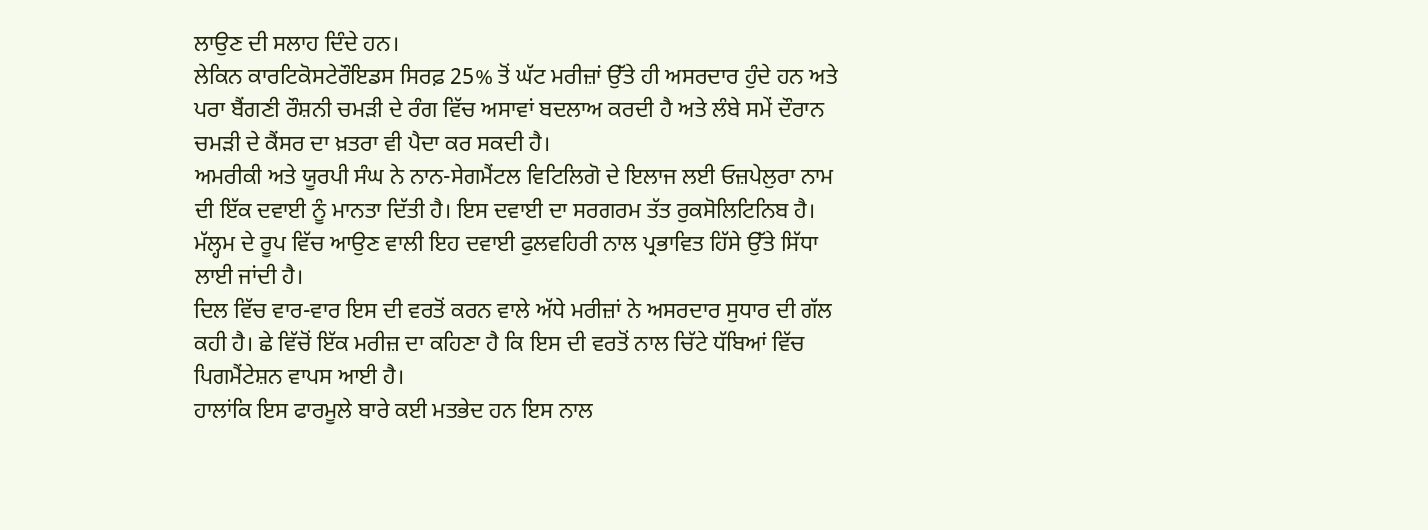ਲਾਉਣ ਦੀ ਸਲਾਹ ਦਿੰਦੇ ਹਨ।
ਲੇਕਿਨ ਕਾਰਟਿਕੋਸਟੇਰੌਇਡਸ ਸਿਰਫ਼ 25% ਤੋਂ ਘੱਟ ਮਰੀਜ਼ਾਂ ਉੱਤੇ ਹੀ ਅਸਰਦਾਰ ਹੁੰਦੇ ਹਨ ਅਤੇ ਪਰਾ ਬੈਂਗਣੀ ਰੌਸ਼ਨੀ ਚਮੜੀ ਦੇ ਰੰਗ ਵਿੱਚ ਅਸਾਵਾਂ ਬਦਲਾਅ ਕਰਦੀ ਹੈ ਅਤੇ ਲੰਬੇ ਸਮੇਂ ਦੌਰਾਨ ਚਮੜੀ ਦੇ ਕੈਂਸਰ ਦਾ ਖ਼ਤਰਾ ਵੀ ਪੈਦਾ ਕਰ ਸਕਦੀ ਹੈ।
ਅਮਰੀਕੀ ਅਤੇ ਯੂਰਪੀ ਸੰਘ ਨੇ ਨਾਨ-ਸੇਗਮੈਂਟਲ ਵਿਟਿਲਿਗੋ ਦੇ ਇਲਾਜ ਲਈ ਓਜ਼ਪੇਲੁਰਾ ਨਾਮ ਦੀ ਇੱਕ ਦਵਾਈ ਨੂੰ ਮਾਨਤਾ ਦਿੱਤੀ ਹੈ। ਇਸ ਦਵਾਈ ਦਾ ਸਰਗਰਮ ਤੱਤ ਰੁਕਸੋਲਿਟਿਨਿਬ ਹੈ।
ਮੱਲ੍ਹਮ ਦੇ ਰੂਪ ਵਿੱਚ ਆਉਣ ਵਾਲੀ ਇਹ ਦਵਾਈ ਫੁਲਵਹਿਰੀ ਨਾਲ ਪ੍ਰਭਾਵਿਤ ਹਿੱਸੇ ਉੱਤੇ ਸਿੱਧਾ ਲਾਈ ਜਾਂਦੀ ਹੈ।
ਦਿਲ ਵਿੱਚ ਵਾਰ-ਵਾਰ ਇਸ ਦੀ ਵਰਤੋਂ ਕਰਨ ਵਾਲੇ ਅੱਧੇ ਮਰੀਜ਼ਾਂ ਨੇ ਅਸਰਦਾਰ ਸੁਧਾਰ ਦੀ ਗੱਲ ਕਹੀ ਹੈ। ਛੇ ਵਿੱਚੋਂ ਇੱਕ ਮਰੀਜ਼ ਦਾ ਕਹਿਣਾ ਹੈ ਕਿ ਇਸ ਦੀ ਵਰਤੋਂ ਨਾਲ ਚਿੱਟੇ ਧੱਬਿਆਂ ਵਿੱਚ ਪਿਗਮੈਂਟੇਸ਼ਨ ਵਾਪਸ ਆਈ ਹੈ।
ਹਾਲਾਂਕਿ ਇਸ ਫਾਰਮੂਲੇ ਬਾਰੇ ਕਈ ਮਤਭੇਦ ਹਨ ਇਸ ਨਾਲ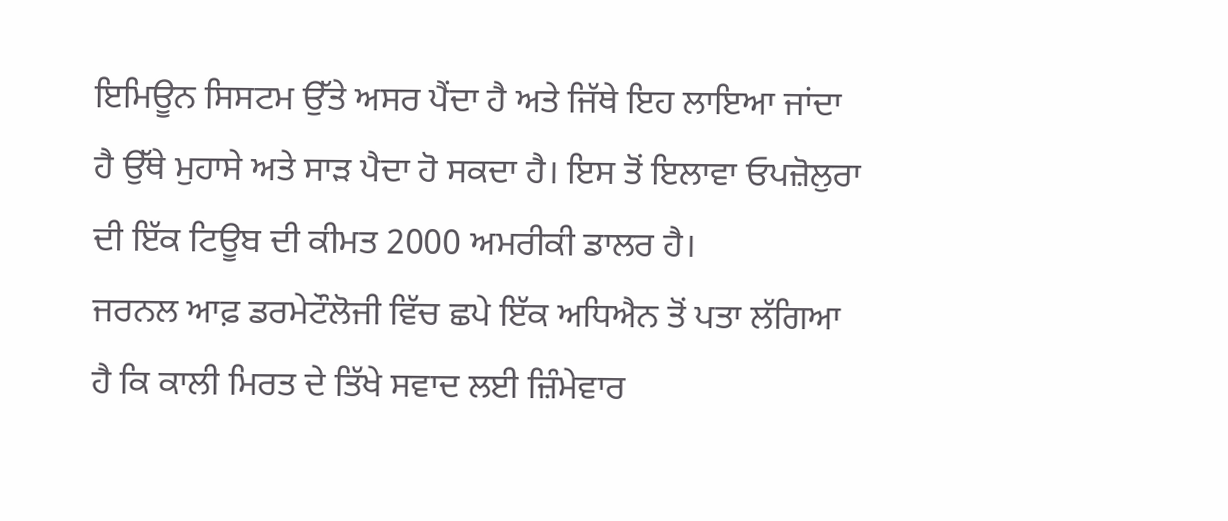ਇਮਿਊਨ ਸਿਸਟਮ ਉੱਤੇ ਅਸਰ ਪੈਂਦਾ ਹੈ ਅਤੇ ਜਿੱਥੇ ਇਹ ਲਾਇਆ ਜਾਂਦਾ ਹੈ ਉੱਥੇ ਮੁਹਾਸੇ ਅਤੇ ਸਾੜ ਪੈਦਾ ਹੋ ਸਕਦਾ ਹੈ। ਇਸ ਤੋਂ ਇਲਾਵਾ ਓਪਜ਼ੋਲੁਰਾ ਦੀ ਇੱਕ ਟਿਊਬ ਦੀ ਕੀਮਤ 2000 ਅਮਰੀਕੀ ਡਾਲਰ ਹੈ।
ਜਰਨਲ ਆਫ਼ ਡਰਮੇਟੌਲੋਜੀ ਵਿੱਚ ਛਪੇ ਇੱਕ ਅਧਿਐਨ ਤੋਂ ਪਤਾ ਲੱਗਿਆ ਹੈ ਕਿ ਕਾਲੀ ਮਿਰਤ ਦੇ ਤਿੱਖੇ ਸਵਾਦ ਲਈ ਜ਼ਿੰਮੇਵਾਰ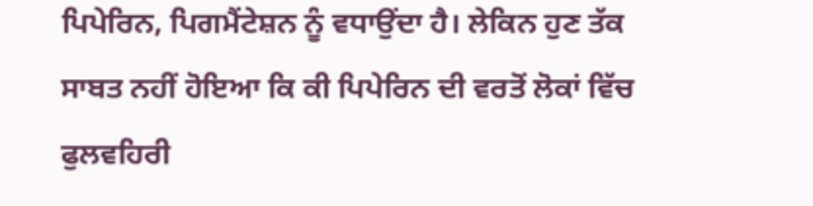ਪਿਪੇਰਿਨ, ਪਿਗਮੈਂਟੇਸ਼ਨ ਨੂੰ ਵਧਾਉਂਦਾ ਹੈ। ਲੇਕਿਨ ਹੁਣ ਤੱਕ ਸਾਬਤ ਨਹੀਂ ਹੋਇਆ ਕਿ ਕੀ ਪਿਪੇਰਿਨ ਦੀ ਵਰਤੋਂ ਲੋਕਾਂ ਵਿੱਚ ਫੁਲਵਹਿਰੀ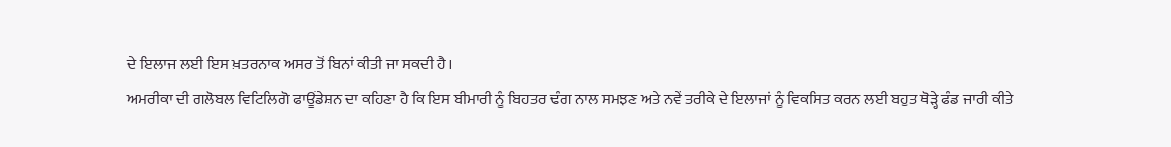ਦੇ ਇਲਾਜ ਲਈ ਇਸ ਖ਼ਤਰਨਾਕ ਅਸਰ ਤੋਂ ਬਿਨਾਂ ਕੀਤੀ ਜਾ ਸਕਦੀ ਹੈ।
ਅਮਰੀਕਾ ਦੀ ਗਲੋਬਲ ਵਿਟਿਲਿਗੋ ਫਾਊਂਡੇਸ਼ਨ ਦਾ ਕਹਿਣਾ ਹੈ ਕਿ ਇਸ ਬੀਮਾਰੀ ਨੂੰ ਬਿਹਤਰ ਢੰਗ ਨਾਲ ਸਮਝਣ ਅਤੇ ਨਵੇਂ ਤਰੀਕੇ ਦੇ ਇਲਾਜਾਂ ਨੂੰ ਵਿਕਸਿਤ ਕਰਨ ਲਈ ਬਹੁਤ ਥੋੜ੍ਹੇ ਫੰਡ ਜਾਰੀ ਕੀਤੇ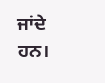ਜਾਂਦੇ ਹਨ।